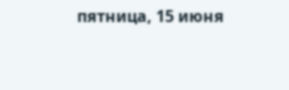пятница, 15 июня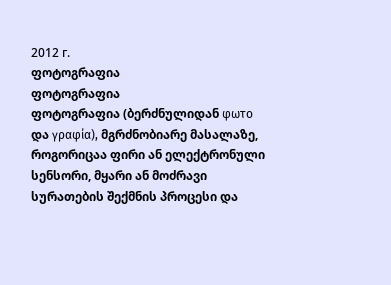2012 г.
ფოტოგრაფია
ფოტოგრაფია
ფოტოგრაფია (ბერძნულიდან φωτο და γραφία), მგრძნობიარე მასალაზე, როგორიცაა ფირი ან ელექტრონული სენსორი, მყარი ან მოძრავი სურათების შექმნის პროცესი და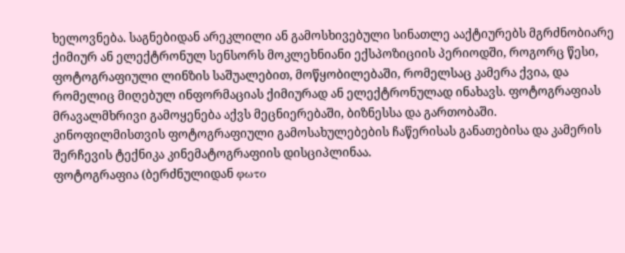ხელოვნება. საგნებიდან არეკლილი ან გამოსხივებული სინათლე ააქტიურებს მგრძნობიარე ქიმიურ ან ელექტრონულ სენსორს მოკლეხნიანი ექსპოზიციის პერიოდში, როგორც წესი, ფოტოგრაფიული ლინზის საშუალებით, მოწყობილებაში, რომელსაც კამერა ქვია, და რომელიც მიღებულ ინფორმაციას ქიმიურად ან ელექტრონულად ინახავს. ფოტოგრაფიას მრავალმხრივი გამოყენება აქვს მეცნიერებაში, ბიზნესსა და გართობაში.
კინოფილმისთვის ფოტოგრაფიული გამოსახულებების ჩაწერისას განათებისა და კამერის შერჩევის ტექნიკა კინემატოგრაფიის დისციპლინაა.
ფოტოგრაფია (ბერძნულიდან φωτο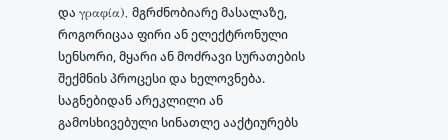და γραφία), მგრძნობიარე მასალაზე, როგორიცაა ფირი ან ელექტრონული სენსორი, მყარი ან მოძრავი სურათების შექმნის პროცესი და ხელოვნება. საგნებიდან არეკლილი ან გამოსხივებული სინათლე ააქტიურებს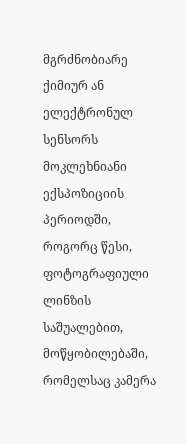მგრძნობიარე ქიმიურ ან ელექტრონულ სენსორს მოკლეხნიანი ექსპოზიციის პერიოდში, როგორც წესი, ფოტოგრაფიული ლინზის საშუალებით, მოწყობილებაში, რომელსაც კამერა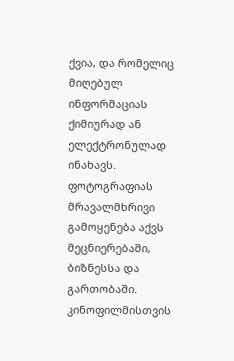ქვია, და რომელიც მიღებულ ინფორმაციას ქიმიურად ან ელექტრონულად ინახავს. ფოტოგრაფიას მრავალმხრივი გამოყენება აქვს მეცნიერებაში, ბიზნესსა და გართობაში.
კინოფილმისთვის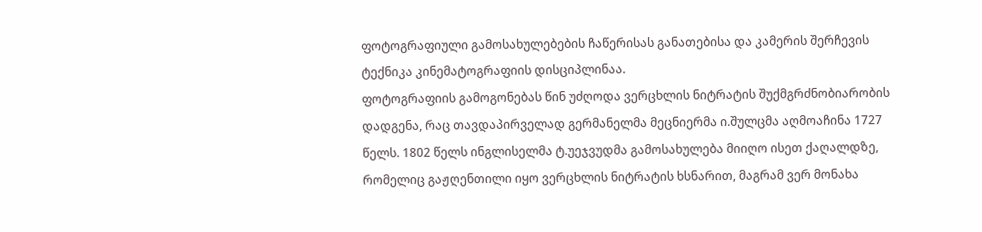ფოტოგრაფიული გამოსახულებების ჩაწერისას განათებისა და კამერის შერჩევის ტექნიკა კინემატოგრაფიის დისციპლინაა.
ფოტოგრაფიის გამოგონებას წინ უძღოდა ვერცხლის ნიტრატის შუქმგრძნობიარობის დადგენა, რაც თავდაპირველად გერმანელმა მეცნიერმა ი.შულცმა აღმოაჩინა 1727 წელს. 1802 წელს ინგლისელმა ტ.უეჯვუდმა გამოსახულება მიიღო ისეთ ქაღალდზე, რომელიც გაჟღენთილი იყო ვერცხლის ნიტრატის ხსნარით, მაგრამ ვერ მონახა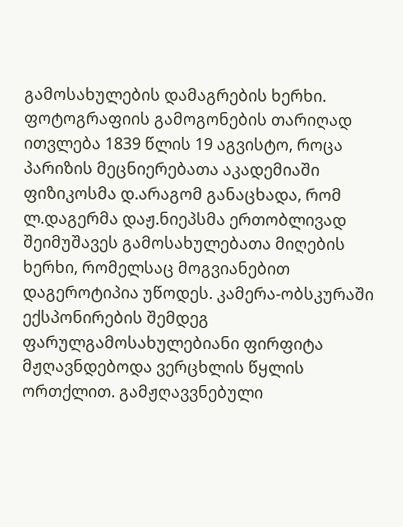გამოსახულების დამაგრების ხერხი.
ფოტოგრაფიის გამოგონების თარიღად ითვლება 1839 წლის 19 აგვისტო, როცა პარიზის მეცნიერებათა აკადემიაში ფიზიკოსმა დ.არაგომ განაცხადა, რომ ლ.დაგერმა დაჟ.ნიეპსმა ერთობლივად შეიმუშავეს გამოსახულებათა მიღების ხერხი, რომელსაც მოგვიანებით დაგეროტიპია უწოდეს. კამერა-ობსკურაში ექსპონირების შემდეგ ფარულგამოსახულებიანი ფირფიტა მჟღავნდებოდა ვერცხლის წყლის ორთქლით. გამჟღავვნებული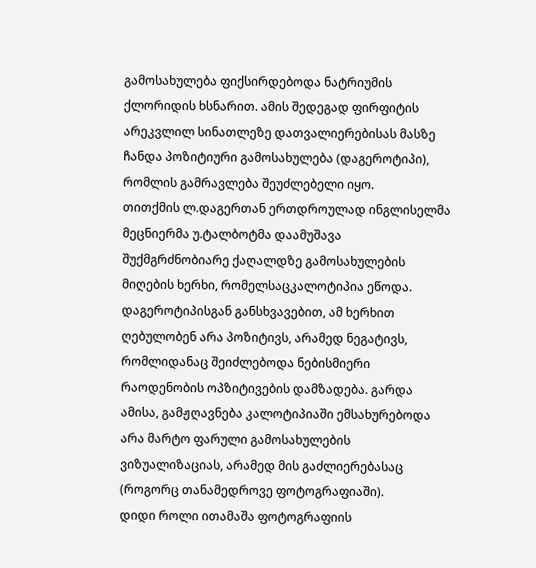გამოსახულება ფიქსირდებოდა ნატრიუმის ქლორიდის ხსნარით. ამის შედეგად ფირფიტის არეკვლილ სინათლეზე დათვალიერებისას მასზე ჩანდა პოზიტიური გამოსახულება (დაგეროტიპი), რომლის გამრავლება შეუძლებელი იყო.
თითქმის ლ.დაგერთან ერთდროულად ინგლისელმა მეცნიერმა უ.ტალბოტმა დაამუშავა შუქმგრძნობიარე ქაღალდზე გამოსახულების მიღების ხერხი, რომელსაცკალოტიპია ეწოდა. დაგეროტიპისგან განსხვავებით, ამ ხერხით ღებულობენ არა პოზიტივს, არამედ ნეგატივს, რომლიდანაც შეიძლებოდა ნებისმიერი რაოდენობის ოპზიტივების დამზადება. გარდა ამისა, გამჟღავნება კალოტიპიაში ემსახურებოდა არა მარტო ფარული გამოსახულების ვიზუალიზაციას, არამედ მის გაძლიერებასაც (როგორც თანამედროვე ფოტოგრაფიაში).
დიდი როლი ითამაშა ფოტოგრაფიის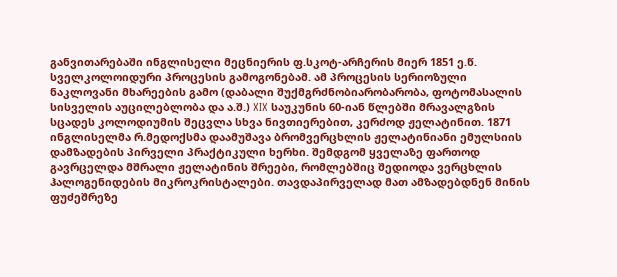განვითარებაში ინგლისელი მეცნიერის ფ.სკოტ-არჩერის მიერ 1851 ე.წ. სველკოლოიდური პროცესის გამოგონებამ. ამ პროცესის სერიოზული ნაკლოვანი მხარეების გამო (დაბალი შუქმგრძნობიარობარობა, ფოტომასალის სისველის აუცილებლობა და ა.შ.) XIX საუკუნის 60-იან წლებში მრავალგზის სცადეს კოლოდიუმის შეცვლა სხვა ნივთიერებით, კერძოდ ჟელატინით. 1871 ინგლისელმა რ.მედოქსმა დაამუშავა ბრომვერცხლის ჟელატინიანი ემულსიის დამზადების პირველი პრაქტიკული ხერხი. შემდგომ ყველაზე ფართოდ გავრცელდა მშრალი ჟელატინის შრეები, რომლებშიც შედიოდა ვერცხლის ჰალოგენიდების მიკროკრისტალები. თავდაპირველად მათ ამზადებდნენ მინის ფუძეშრეზე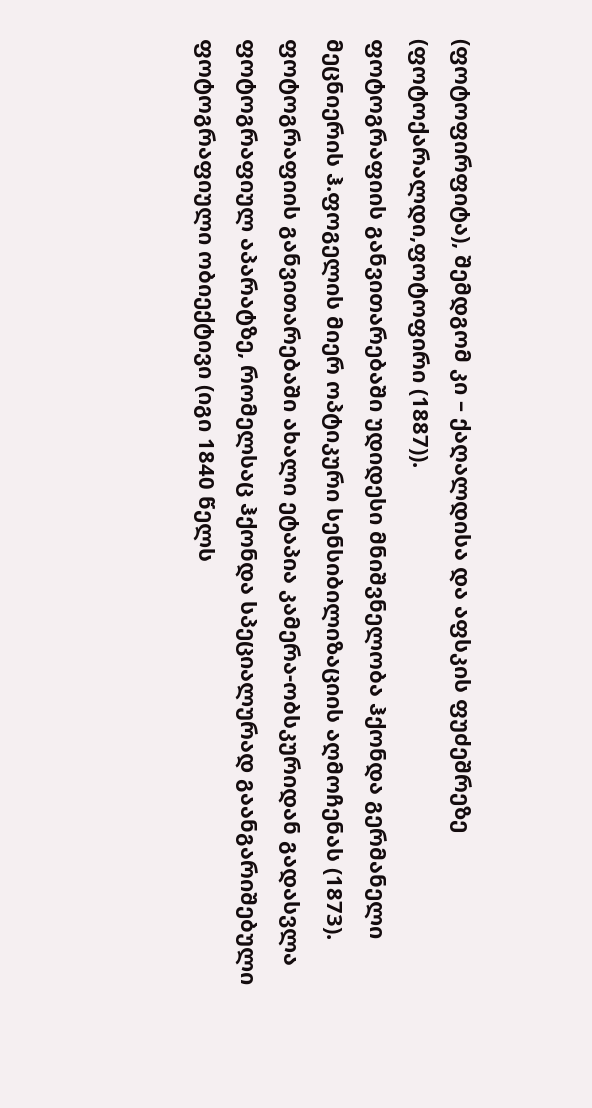(ფოტოფირფიტა), შემდგომ კი – ქაღალდისა და აფსკის ფუძეშრეზე (ფოტოქარალდი,ფოტოფირი (1887)).
ფოტოგრაფიის განვითარებაში უდიდესი მნიშვნელობა ჰქონდა გერმანელი მეცნიერის ჰ.ფოგელის მიერ ოპტიკური სენსიბილიზაციის აღმოჩენას (1873). ფოტოგრაფიის განვითარებაში ახალი ეტაპია კამერა-ობსკურიდან გადასვლა ფოტოგრაფიულ აპარატზე, რომელსაც ჰქონდა სპეციალურად გაანგარიშებული ფოტოგრაფიული ობიექტივი (იგი 1840 წელს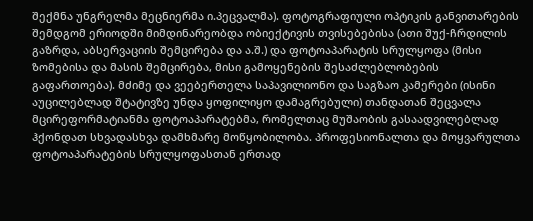შექმნა უნგრელმა მეცნიერმა ი.პეცვალმა). ფოტოგრაფიული ოპტიკის განვითარების შემდგომ ერიოდში მიმდინარეობდა ობიექტივის თვისებებისა (ათი შუქ-ჩრდილის გაზრდა, აბსერვაციის შემცირება და ა.შ.) და ფოტოაპარატის სრულყოფა (მისი ზომებისა და მასის შემცირება, მისი გამოყენების შესაძლებლობების გაფართოება). მძიმე და ვეებერთელა საპავილიონო და საგზაო კამერები (ისინი აუცილებლად შტატივზე უნდა ყოფილიყო დამაგრებული) თანდათან შეცვალა მცირეფორმატიანმა ფოტოაპარატებმა, რომელთაც მუშაობის გასაადვილებლად ჰქონდათ სხვადასხვა დამხმარე მოწყობილობა. პროფესიონალთა და მოყვარულთა ფოტოაპარატების სრულყოფასთან ერთად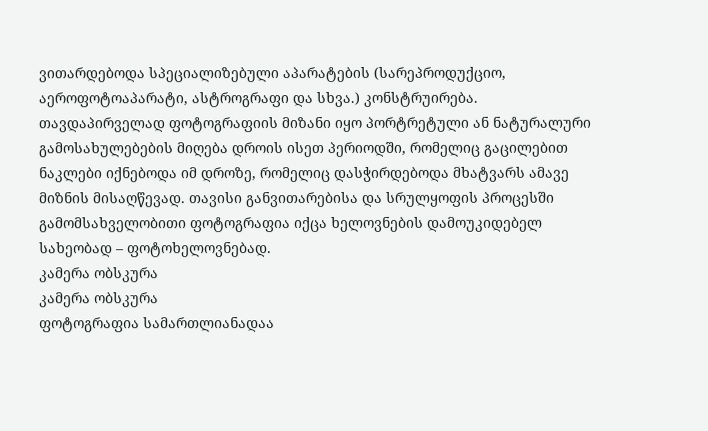ვითარდებოდა სპეციალიზებული აპარატების (სარეპროდუქციო, აეროფოტოაპარატი, ასტროგრაფი და სხვა.) კონსტრუირება.
თავდაპირველად ფოტოგრაფიის მიზანი იყო პორტრეტული ან ნატურალური გამოსახულებების მიღება დროის ისეთ პერიოდში, რომელიც გაცილებით ნაკლები იქნებოდა იმ დროზე, რომელიც დასჭირდებოდა მხატვარს ამავე მიზნის მისაღწევად. თავისი განვითარებისა და სრულყოფის პროცესში გამომსახველობითი ფოტოგრაფია იქცა ხელოვნების დამოუკიდებელ სახეობად – ფოტოხელოვნებად.
კამერა ობსკურა
კამერა ობსკურა
ფოტოგრაფია სამართლიანადაა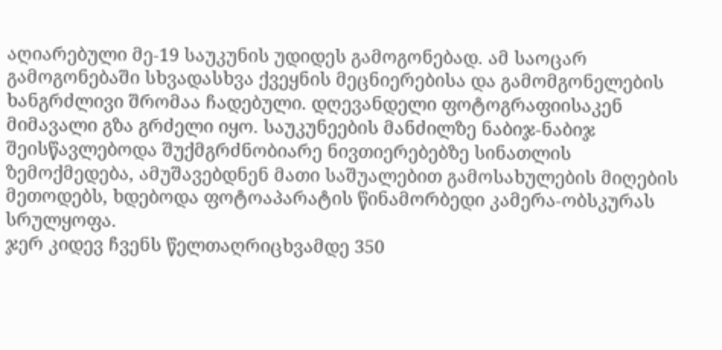აღიარებული მე-19 საუკუნის უდიდეს გამოგონებად. ამ საოცარ გამოგონებაში სხვადასხვა ქვეყნის მეცნიერებისა და გამომგონელების ხანგრძლივი შრომაა ჩადებული. დღევანდელი ფოტოგრაფიისაკენ მიმავალი გზა გრძელი იყო. საუკუნეების მანძილზე ნაბიჯ-ნაბიჯ შეისწავლებოდა შუქმგრძნობიარე ნივთიერებებზე სინათლის ზემოქმედება, ამუშავებდნენ მათი საშუალებით გამოსახულების მიღების მეთოდებს, ხდებოდა ფოტოაპარატის წინამორბედი კამერა-ობსკურას სრულყოფა.
ჯერ კიდევ ჩვენს წელთაღრიცხვამდე 350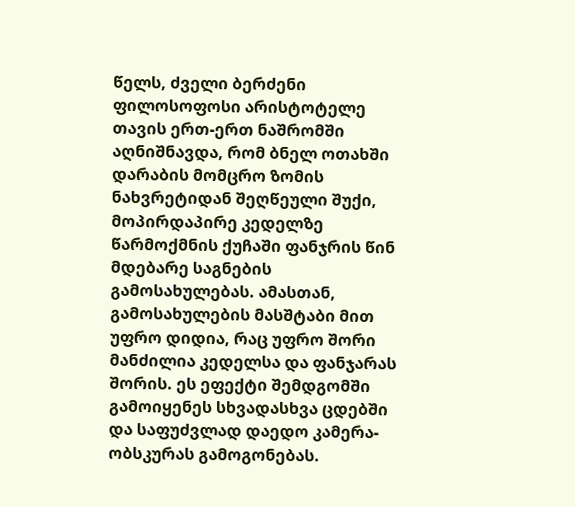წელს, ძველი ბერძენი ფილოსოფოსი არისტოტელე თავის ერთ-ერთ ნაშრომში აღნიშნავდა, რომ ბნელ ოთახში დარაბის მომცრო ზომის ნახვრეტიდან შეღწეული შუქი, მოპირდაპირე კედელზე წარმოქმნის ქუჩაში ფანჯრის წინ მდებარე საგნების გამოსახულებას. ამასთან, გამოსახულების მასშტაბი მით უფრო დიდია, რაც უფრო შორი მანძილია კედელსა და ფანჯარას შორის. ეს ეფექტი შემდგომში გამოიყენეს სხვადასხვა ცდებში და საფუძვლად დაედო კამერა-ობსკურას გამოგონებას.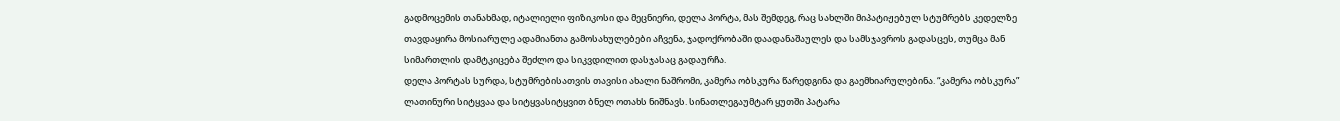გადმოცემის თანახმად, იტალიელი ფიზიკოსი და მეცნიერი, დელა პორტა, მას შემდეგ, რაც სახლში მიპატიჟებულ სტუმრებს კედელზე თავდაყირა მოსიარულე ადამიანთა გამოსახულებები აჩვენა, ჯადოქრობაში დაადანაშაულეს და სამსჯავროს გადასცეს, თუმცა მან სიმართლის დამტკიცება შეძლო და სიკვდილით დასჯასაც გადაურჩა.
დელა პორტას სურდა, სტუმრებისათვის თავისი ახალი ნაშრომი, კამერა ობსკურა წარედგინა და გაემხიარულებინა. “კამერა ობსკურა” ლათინური სიტყვაა და სიტყვასიტყვით ბნელ ოთახს ნიშნავს. სინათლეგაუმტარ ყუთში პატარა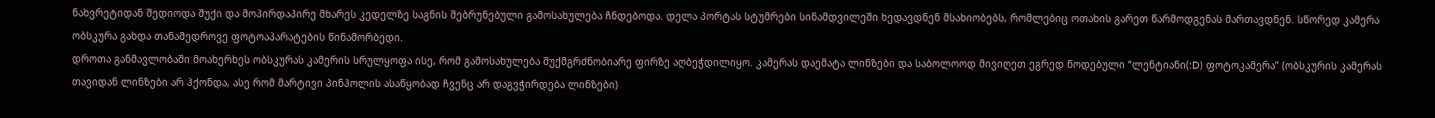ნახვრეტიდან შედიოდა შუქი და მოპირდაპირე მხარეს კედელზე საგნის შებრუნებული გამოსახულება ჩნდებოდა. დელა პორტას სტუმრები სინამდვილეში ხედავდნენ მსახიობებს, რომლებიც ოთახის გარეთ წარმოდგენას მართავდნენ. სწორედ კამერა ობსკურა გახდა თანამედროვე ფოტოაპარატების წინამორბედი.
დროთა განმავლობაში მოახერხეს ობსკურას კამერის სრულყოფა ისე, რომ გამოსახულება შუქმგრძნობიარე ფირზე აღბეჭდილიყო. კამერას დაემატა ლინზები და საბოლოოდ მივიღეთ ეგრედ წოდებული “ლენტიანი(:D) ფოტოკამერა” (ობსკურის კამერას თავიდან ლინზები არ ჰქონდა, ასე რომ მარტივი პინჰოლის ასაწყობად ჩვენც არ დაგვჭირდება ლინზები)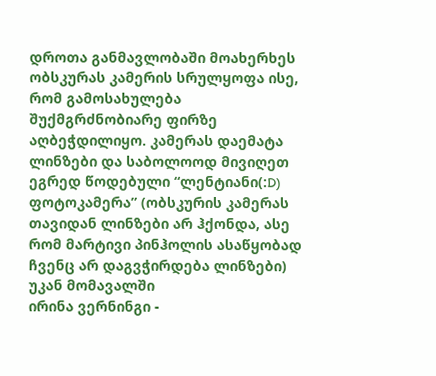დროთა განმავლობაში მოახერხეს ობსკურას კამერის სრულყოფა ისე, რომ გამოსახულება შუქმგრძნობიარე ფირზე აღბეჭდილიყო. კამერას დაემატა ლინზები და საბოლოოდ მივიღეთ ეგრედ წოდებული “ლენტიანი(:D) ფოტოკამერა” (ობსკურის კამერას თავიდან ლინზები არ ჰქონდა, ასე რომ მარტივი პინჰოლის ასაწყობად ჩვენც არ დაგვჭირდება ლინზები)
უკან მომავალში
ირინა ვერნინგი -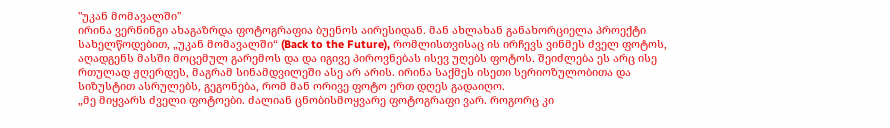"უკან მომავალში"
ირინა ვერნინგი ახაგაზრდა ფოტოგრაფია ბუენოს აირესიდან. მან ახლახან განახორციელა პროექტი სახელწოდებით, „უკან მომავალში“ (Back to the Future), რომლისთვისაც ის ირჩევს ვინმეს ძველ ფოტოს, აღადგენს მასში მოცემულ გარემოს და და იგივე პიროვნებას ისევ უღებს ფოტოს. შეიძლება ეს არც ისე რთულად ჟღერდეს, მაგრამ სინამდვილეში ასე არ არის. ირინა საქმეს ისეთი სერიოზულობითა და სიზუსტით ასრულებს, გეგონება, რომ მან ორივე ფოტო ერთ დღეს გადაიღო.
„მე მიყვარს ძველი ფოტოები. ძალიან ცნობისმოყვარე ფოტოგრაფი ვარ. როგორც კი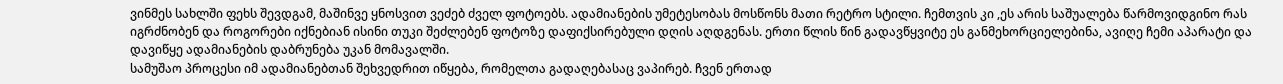ვინმეს სახლში ფეხს შევდგამ, მაშინვე ყნოსვით ვეძებ ძველ ფოტოებს. ადამიანების უმეტესობას მოსწონს მათი რეტრო სტილი. ჩემთვის კი ,ეს არის საშუალება წარმოვიდგინო რას იგრძნობენ და როგორები იქნებიან ისინი თუკი შეძლებენ ფოტოზე დაფიქსირებული დღის აღდგენას. ერთი წლის წინ გადავწყვიტე ეს განმეხორციელებინა, ავიღე ჩემი აპარატი და დავიწყე ადამიანების დაბრუნება უკან მომავალში.
სამუშაო პროცესი იმ ადამიანებთან შეხვედრით იწყება, რომელთა გადაღებასაც ვაპირებ. ჩვენ ერთად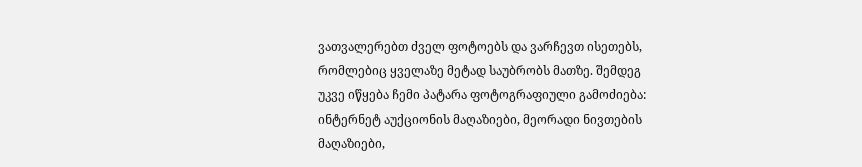ვათვალერებთ ძველ ფოტოებს და ვარჩევთ ისეთებს, რომლებიც ყველაზე მეტად საუბრობს მათზე. შემდეგ უკვე იწყება ჩემი პატარა ფოტოგრაფიული გამოძიება: ინტერნეტ აუქციონის მაღაზიები, მეორადი ნივთების მაღაზიები,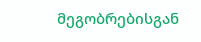მეგობრებისგან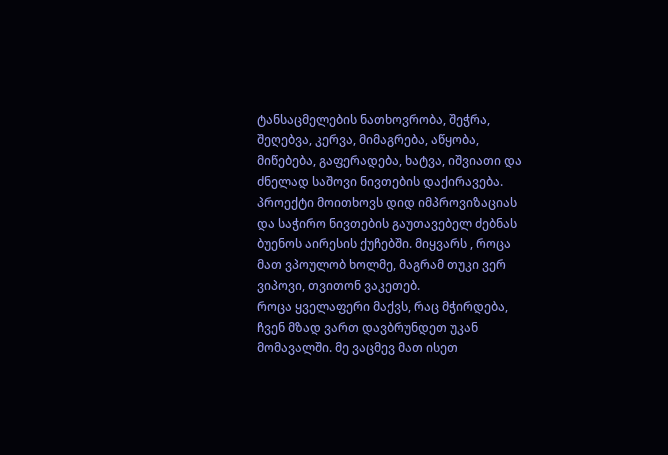ტანსაცმელების ნათხოვრობა, შეჭრა, შეღებვა, კერვა, მიმაგრება, აწყობა, მიწებება, გაფერადება, ხატვა, იშვიათი და ძნელად საშოვი ნივთების დაქირავება. პროექტი მოითხოვს დიდ იმპროვიზაციას და საჭირო ნივთების გაუთავებელ ძებნას ბუენოს აირესის ქუჩებში. მიყვარს , როცა მათ ვპოულობ ხოლმე, მაგრამ თუკი ვერ ვიპოვი, თვითონ ვაკეთებ.
როცა ყველაფერი მაქვს, რაც მჭირდება, ჩვენ მზად ვართ დავბრუნდეთ უკან მომავალში. მე ვაცმევ მათ ისეთ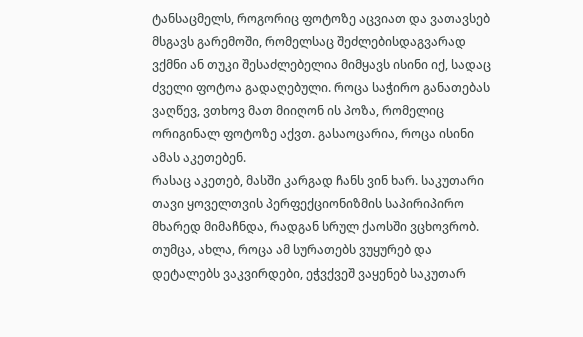ტანსაცმელს, როგორიც ფოტოზე აცვიათ და ვათავსებ მსგავს გარემოში, რომელსაც შეძლებისდაგვარად ვქმნი ან თუკი შესაძლებელია მიმყავს ისინი იქ, სადაც ძველი ფოტოა გადაღებული. როცა საჭირო განათებას ვაღწევ, ვთხოვ მათ მიიღონ ის პოზა, რომელიც ორიგინალ ფოტოზე აქვთ. გასაოცარია, როცა ისინი ამას აკეთებენ.
რასაც აკეთებ, მასში კარგად ჩანს ვინ ხარ. საკუთარი თავი ყოველთვის პერფექციონიზმის საპირიპირო მხარედ მიმაჩნდა, რადგან სრულ ქაოსში ვცხოვრობ. თუმცა, ახლა, როცა ამ სურათებს ვუყურებ და დეტალებს ვაკვირდები, ეჭვქვეშ ვაყენებ საკუთარ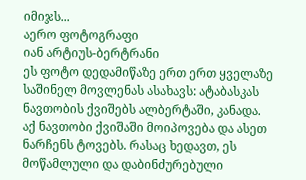იმიჯს...
აერო ფოტოგრაფი
იან არტიუს-ბერტრანი
ეს ფოტო დედამიწაზე ერთ ერთ ყველაზე საშინელ მოვლენას ასახავს: ატაბასკას ნავთობის ქვიშებს ალბერტაში, კანადა. აქ ნავთობი ქვიშაში მოიპოვება და ასეთ ნარჩენს ტოვებს. რასაც ხედავთ, ეს მოწამლული და დაბინძურებული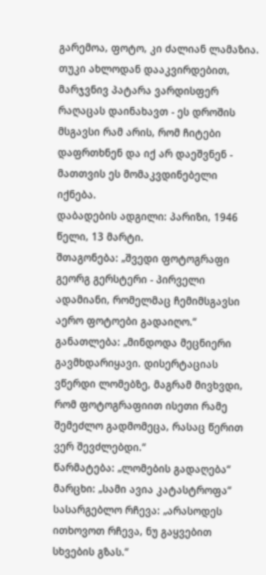გარემოა, ფოტო, კი ძალიან ლამაზია. თუკი ახლოდან დააკვირდებით, მარჯვნივ პატარა ვარდისფერ რაღაცას დაინახავთ - ეს დროშის მსგავსი რამ არის, რომ ჩიტები დაფრთხნენ და იქ არ დაეშვნენ - მათთვის ეს მომაკვდინებელი იქნება.
დაბადების ადგილი: პარიზი, 1946 წელი, 13 მარტი.
შთაგონება: „შვედი ფოტოგრაფი გეორგ გერსტერი - პირველი ადამიანი, რომელმაც ჩემიმსგავსი აერო ფოტოები გადაიღო.“
განათლება: „მინდოდა მეცნიერი გავმხდარიყავი. დისერტაციას ვწერდი ლომებზე, მაგრამ მივხვდი, რომ ფოტოგრაფიით ისეთი რამე შემეძლო გადმომეცა, რასაც წერით ვერ შევძლებდი.“
წარმატება: „ლომების გადაღება“
მარცხი: „სამი ავია კატასტროფა“
სასარგებლო რჩევა: „არასოდეს ითხოვოთ რჩევა, ნუ გაყვებით სხვების გზას.“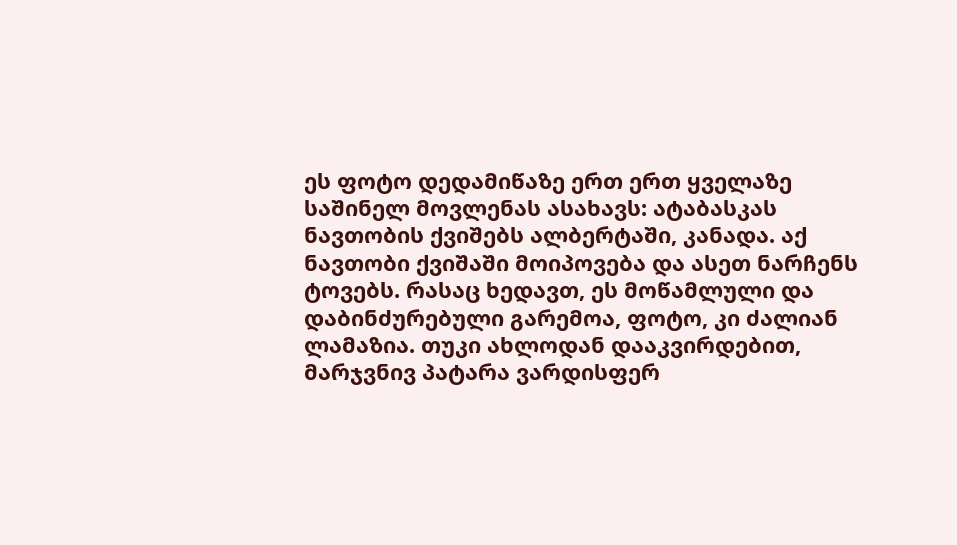ეს ფოტო დედამიწაზე ერთ ერთ ყველაზე საშინელ მოვლენას ასახავს: ატაბასკას ნავთობის ქვიშებს ალბერტაში, კანადა. აქ ნავთობი ქვიშაში მოიპოვება და ასეთ ნარჩენს ტოვებს. რასაც ხედავთ, ეს მოწამლული და დაბინძურებული გარემოა, ფოტო, კი ძალიან ლამაზია. თუკი ახლოდან დააკვირდებით, მარჯვნივ პატარა ვარდისფერ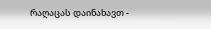რაღაცას დაინახავთ -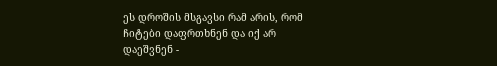ეს დროშის მსგავსი რამ არის, რომ ჩიტები დაფრთხნენ და იქ არ დაეშვნენ -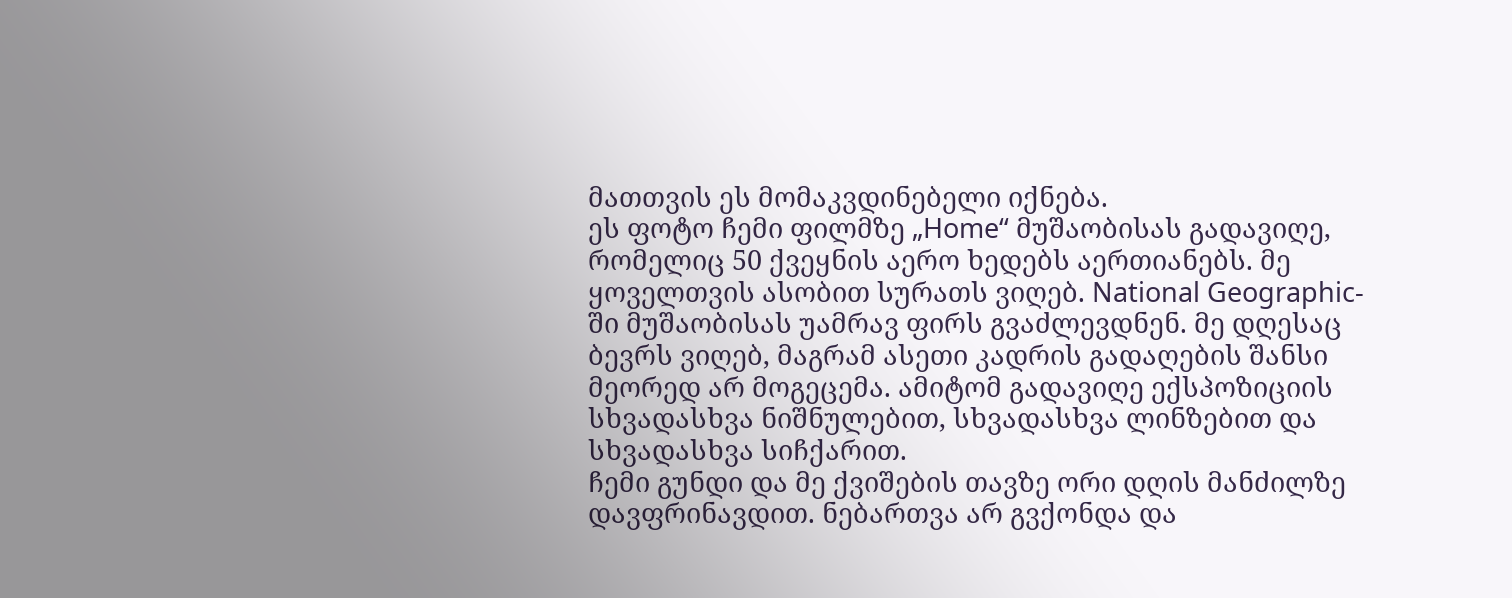მათთვის ეს მომაკვდინებელი იქნება.
ეს ფოტო ჩემი ფილმზე „Home“ მუშაობისას გადავიღე, რომელიც 50 ქვეყნის აერო ხედებს აერთიანებს. მე ყოველთვის ასობით სურათს ვიღებ. National Geographic-ში მუშაობისას უამრავ ფირს გვაძლევდნენ. მე დღესაც ბევრს ვიღებ, მაგრამ ასეთი კადრის გადაღების შანსი მეორედ არ მოგეცემა. ამიტომ გადავიღე ექსპოზიციის სხვადასხვა ნიშნულებით, სხვადასხვა ლინზებით და სხვადასხვა სიჩქარით.
ჩემი გუნდი და მე ქვიშების თავზე ორი დღის მანძილზე დავფრინავდით. ნებართვა არ გვქონდა და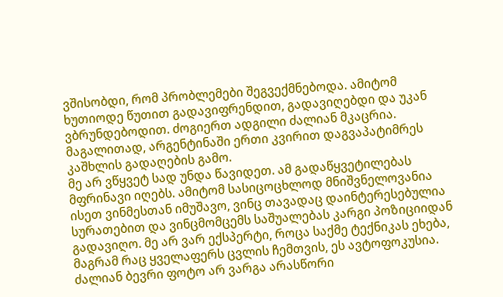ვშისობდი, რომ პრობლემები შეგვექმნებოდა. ამიტომ ხუთიოდე წუთით გადავიფრენდით, გადავიღებდი და უკან ვბრუნდებოდით. ძოგიერთ ადგილი ძალიან მკაცრია. მაგალითად, არგენტინაში ერთი კვირით დაგვაპატიმრეს კაშხლის გადაღების გამო.
მე არ ვწყვეტ სად უნდა წავიდეთ. ამ გადაწყვეტილებას მფრინავი იღებს. ამიტომ სასიცოცხლოდ მნიშვნელოვანია ისეთ ვინმესთან იმუშავო, ვინც თავადაც დაინტერესებულია სურათებით და ვინცმომცემს საშუალებას კარგი პოზიციიდან გადავიღო. მე არ ვარ ექსპერტი, როცა საქმე ტექნიკას ეხება, მაგრამ რაც ყველაფერს ცვლის ჩემთვის, ეს ავტოფოკუსია. ძალიან ბევრი ფოტო არ ვარგა არასწორი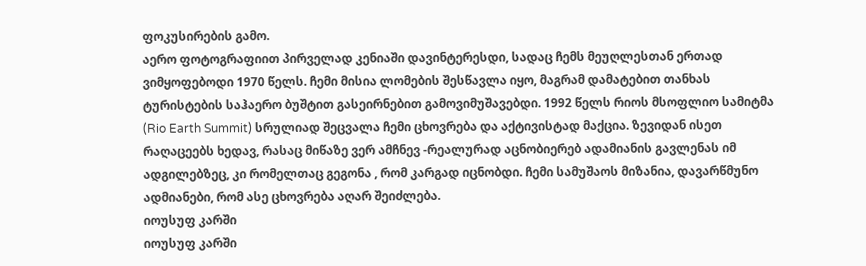ფოკუსირების გამო.
აერო ფოტოგრაფიით პირველად კენიაში დავინტერესდი, სადაც ჩემს მეუღლესთან ერთად ვიმყოფებოდი 1970 წელს. ჩემი მისია ლომების შესწავლა იყო, მაგრამ დამატებით თანხას ტურისტების საჰაერო ბუშტით გასეირნებით გამოვიმუშავებდი. 1992 წელს რიოს მსოფლიო სამიტმა (Rio Earth Summit) სრულიად შეცვალა ჩემი ცხოვრება და აქტივისტად მაქცია. ზევიდან ისეთ რაღაცეებს ხედავ, რასაც მიწაზე ვერ ამჩნევ -რეალურად აცნობიერებ ადამიანის გავლენას იმ ადგილებზეც, კი რომელთაც გეგონა , რომ კარგად იცნობდი. ჩემი სამუშაოს მიზანია, დავარწმუნო ადმიანები, რომ ასე ცხოვრება აღარ შეიძლება.
იოუსუფ კარში
იოუსუფ კარში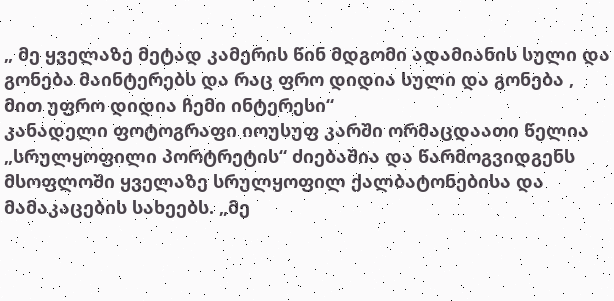„ მე ყველაზე მეტად კამერის წინ მდგომი ადამიანის სული და გონება მაინტერებს და რაც ფრო დიდია სული და გონება , მით უფრო დიდია ჩემი ინტერესი“
კანადელი ფოტოგრაფი იოუსუფ კარში ორმაცდაათი წელია „სრულყოფილი პორტრეტის“ ძიებაშია და წარმოგვიდგენს მსოფლოში ყველაზე სრულყოფილ ქალბატონებისა და მამაკაცების სახეებს. „მე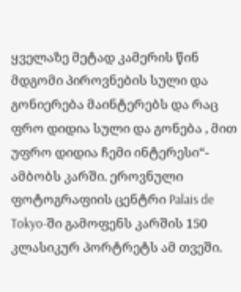ყველაზე მეტად კამერის წინ მდგომი პიროვნების სული და გონიერება მაინტერებს და რაც ფრო დიდია სული და გონება , მით უფრო დიდია ჩემი ინტერესი“- ამბობს კარში. ეროვნული ფოტოგრაფიის ცენტრი Palais de Tokyo-ში გამოფენს კარშის 150 კლასიკურ პორტრეტს ამ თვეში.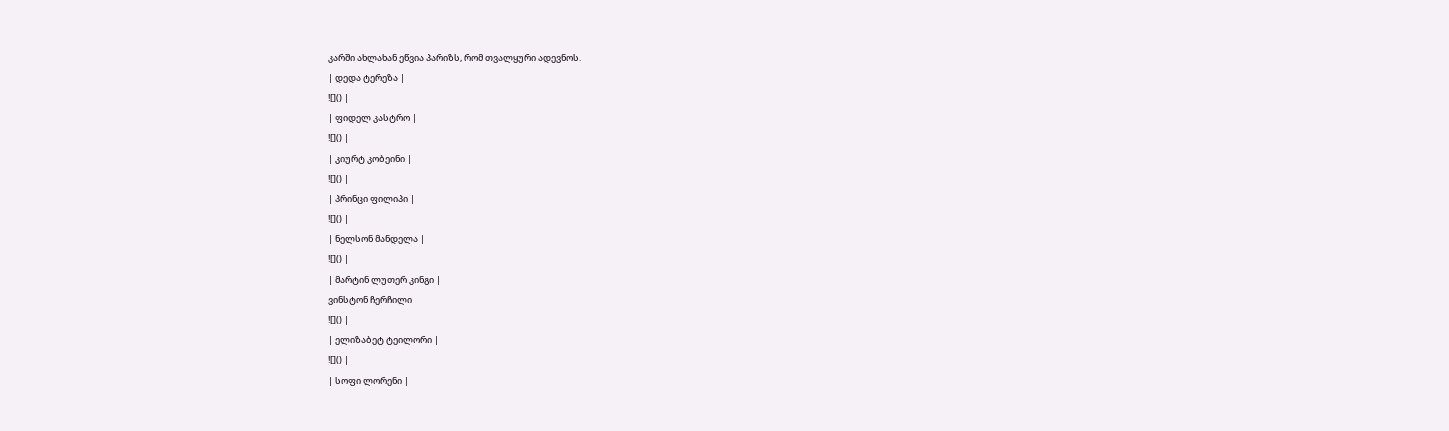კარში ახლახან ეწვია პარიზს, რომ თვალყური ადევნოს.
| დედა ტერეზა |
![]() |
| ფიდელ კასტრო |
![]() |
| კიურტ კობეინი |
![]() |
| პრინცი ფილიპი |
![]() |
| ნელსონ მანდელა |
![]() |
| მარტინ ლუთერ კინგი |
ვინსტონ ჩერჩილი
![]() |
| ელიზაბეტ ტეილორი |
![]() |
| სოფი ლორენი |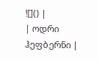![]() |
| ოდრი ჰეფბერნი |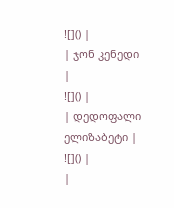![]() |
| ჯონ კენედი |
![]() |
| დედოფალი ელიზაბეტი |
![]() |
|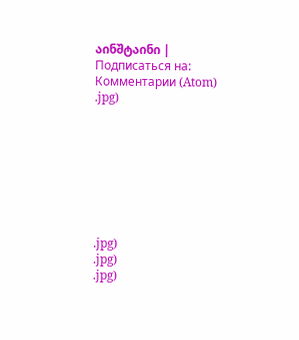აინშტაინი |
Подписаться на:
Комментарии (Atom)
.jpg)








.jpg)
.jpg)
.jpg)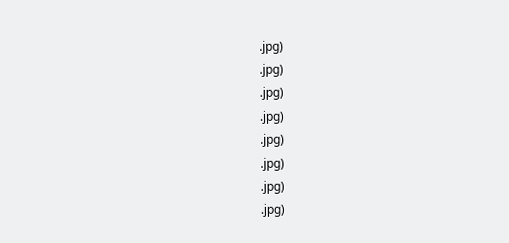.jpg)
.jpg)
.jpg)
.jpg)
.jpg)
.jpg)
.jpg)
.jpg)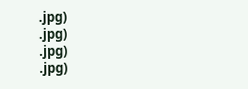.jpg)
.jpg)
.jpg)
.jpg)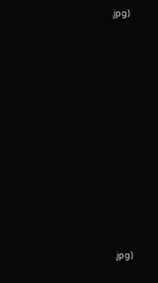.jpg)





















.jpg)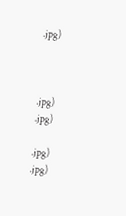.jpg)



.jpg)
.jpg)

.jpg)
.jpg)